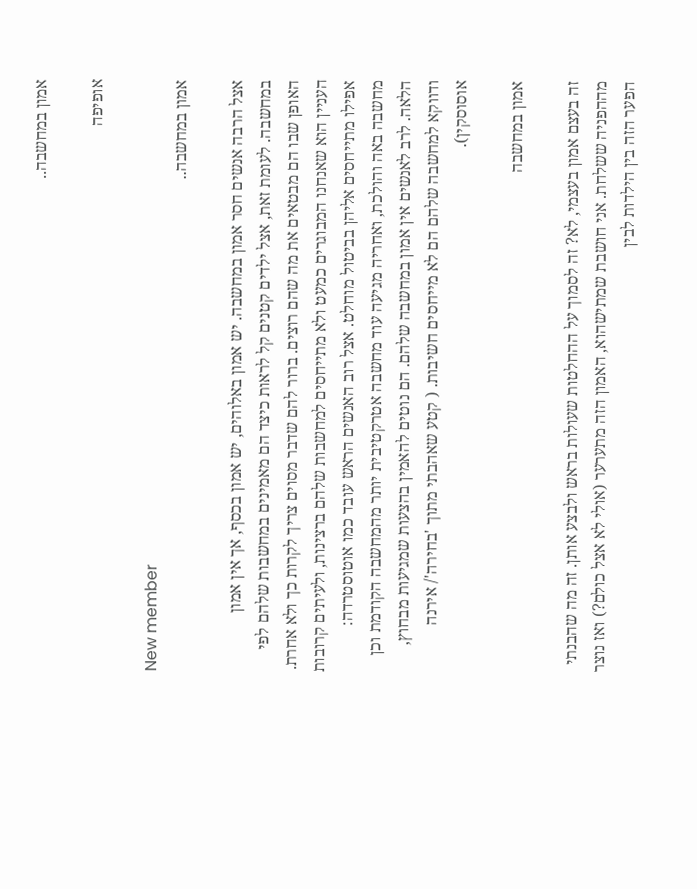אמון במחשבה..

אופיפה

New member
אמון במחשבה..

אצל הרבה אנשים חסר אמון במחשבה. יש אמון באלוהים, יש אמון בכסף, אך אין אמון במחשבה. לעומת זאת, אצל ילדים קטנים קל לראות כיצד הם מאמינים במחשבות שלהם לפי האופן שבו הם מבטאים את מה שהם רוצים. ברור להם שדבר מסוים צריך לקרות כך ולא אחרת. העניין הוא שאנחנו המבוגרים כמעט ולא מתייחסים למחשבות שלהם ברצינות, ולעיתים קרובות אפילו מתייחסים אליהן בביטול מוחלט. אצל רוב האנשים הראש עובד כמו אוטוסטרדה: מחשבה באה והולכת, ואחריה מגיעה עוד מחשבה אטרקטיבית יותר מהמחשבה הקודמת וכן הלאה. לרב לאנשים אין אמון במחשבה שלהם. הם נוטים להאמין בהצעות שמגיעות מבחוץ, ודווקא למחשבה שלהם הם לא מייחסים חשיבות. ( קטע שאהבתי מתוך 'בחירה'/ אירנה אוסוסקין).

אמון במחשבה

זה בעצם אמון בעצמי, לא? זה לסמוך על ההחלטות שעולות בראש ולבצע אותן. זה מה שהבנתי מההפניה ששלחת. אני חושבת שמתישהוא, האמון הזה מתערער (אולי לא אצל כולם?) ואז נוצר הפער הזה בין הילדות לבין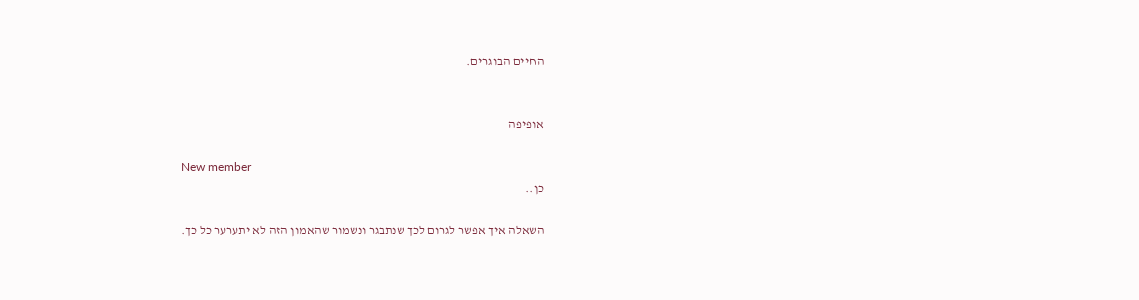החיים הבוגרים.


אופיפה

New member
כן..

השאלה איך אפשר לגרום לכך שנתבגר ונשמור שהאמון הזה לא יתערער כל כך.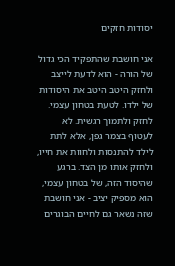יסודות חזקים

אני חושבת שהתפקיד הכי גדול של הורה - הוא לדעת לייצב ולחזק היטב היטב את היסודות של ילדו. לטעת בטחון עצמי. לחזק ולתמוך רגשית. לא לעטוף בצמר גפן, אלא לתת לילד להתנסות ולחוות את חייו, ולחזק אותו מן הצד. ברגע שהיסוד הזה, של בטחון עצמי, הוא מספיק יציב - אני חושבת שזה נשאר גם לחיים הבוגרים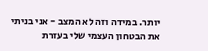יותר. במידה וזה לא המצב - אני בניתי את הבטחון העצמי שלי בעזרת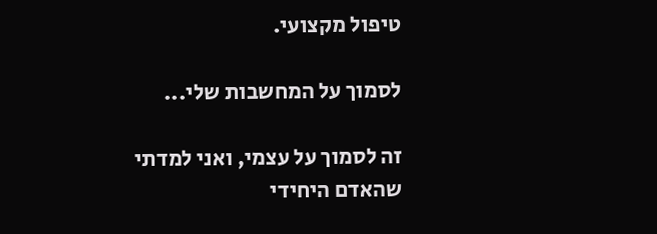טיפול מקצועי.

לסמוך על המחשבות שלי...

זה לסמוך על עצמי, ואני למדתי שהאדם היחידי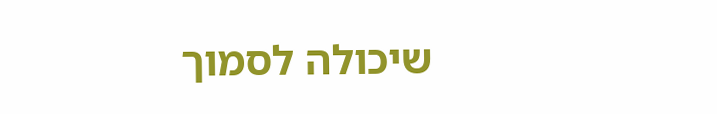שיכולה לסמוך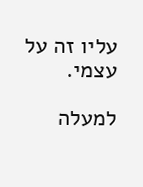עליו זה על עצמי.

למעלה